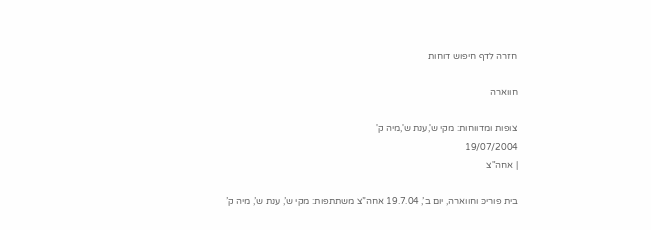חזרה לדף חיפוש דוחות

חווארה

צופות ומדווחות: מקי ש',ענת ש',מיה ק'
19/07/2004
| אחה"צ

בית פוריכּ וחווארה, יום ב’, 19.7.04 אחה”צ משתתפות: מקי ש’, ענת ש’, מיה ק’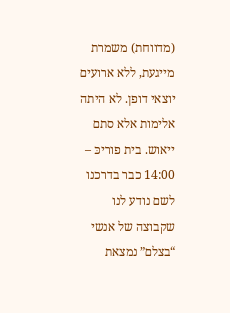(מדווחת) משמרת מייגעת, ללא ארועים יוצאי דופן. לא היתה אלימות אלא סתם ייאוש. בית פוריכּ – 14:00 כבר בדרכנו לשם נודע לנו שקבוצה של אנשי “בצלם” נמצאת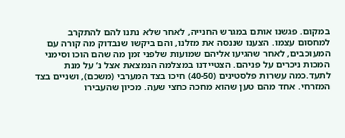במקום. פגשנו אותם במגרש החנייה, לאחר שלא נתנו להם להתקרב למחסום עצמו. הצענו שננסה את מזלנו, והם ביקשו שנבדוק מה קורה עם המעוכבים, לאחר שהגיעו אליהם שמועות שלפני זמן מה שהם הוכו וסימני המכות ניכרים על פניהם. הצטיידנו במצלמה הנמצאת אצל נ’ על מנת לתעד.כמה עשרות פלסטינים (40-50) חיכו בצד המערבי (משכם), ושניים בצד המזרחי. אחד מהם טען שהוא מחכה כחצי שעה. מכיון שהעבירו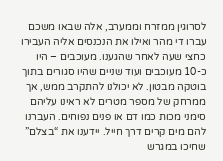לסרוגין ממזרח וממערב, אלה שבאו משכם עברו די מהר ואילו את הנכנסים אליה העבירו כחצי שעה לאחר שהגענו. מעוכבים – היו כ-10 מעוכבים ועוד שניים שהיו סגורים בתוך בוטקה מבטון. לא יכולנו להתקרב ממש, אך ממרחק של מספר מטרים לא ראינו עליהם סימני מכות כמו דם או פנים נפוחים. העברנו להם מים קרים דרך חייל. יידענו את “בצלם” שחיכו במגרש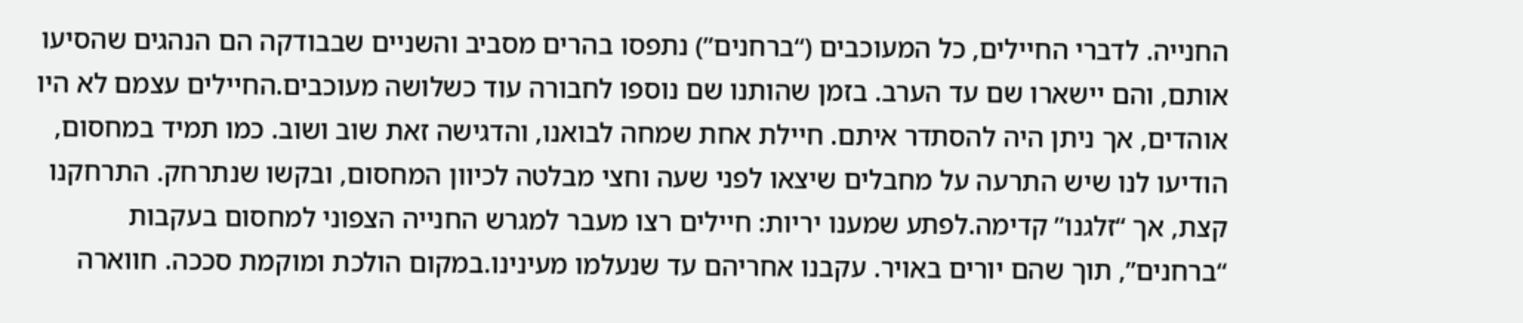החנייה. לדברי החיילים, כל המעוכבים (“ברחנים”) נתפסו בהרים מסביב והשניים שבבודקה הם הנהגים שהסיעו אותם, והם יישארו שם עד הערב. בזמן שהותנו שם נוספו לחבורה עוד כשלושה מעוכבים.החיילים עצמם לא היו אוהדים, אך ניתן היה להסתדר איתם. חיילת אחת שמחה לבואנו, והדגישה זאת שוב ושוב. כמו תמיד במחסום, הודיעו לנו שיש התרעה על מחבלים שיצאו לפני שעה וחצי מבלטה לכיוון המחסום, ובקשו שנתרחק. התרחקנו קצת, אך “זלגנו” קדימה.לפתע שמענו יריות: חיילים רצו מעבר למגרש החנייה הצפוני למחסום בעקבות “ברחנים”, תוך שהם יורים באויר. עקבנו אחריהם עד שנעלמו מעינינו.במקום הולכת ומוקמת סככה. חווארה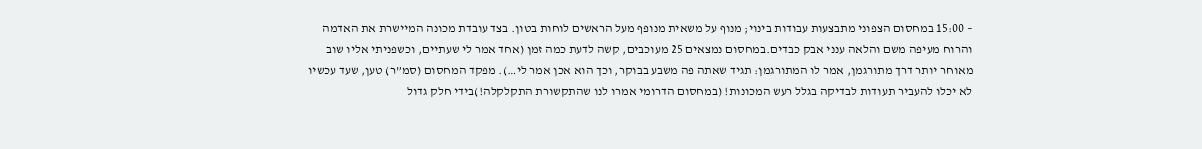– 15:00 במחסום הצפוני מתבצעות עבודות בינוי; מנוף על משאית מנופף מעל הראשים לוחות בטון. בצד עובדת מכונה המיישרת את האדמה והרוח מעיפה משם והלאה ענני אבק כבדים.במחסום נמצאים 25 מעוכבים, קשה לדעת כמה זמן (אחד אמר לי שעתיים, וכשפניתי אליו שוב מאוחר יותר דרך מתורגמן, אמר לו המתורגמן: תגיד שאתה פה משבע בבוקר, וכך הוא אכן אמר לי…). מפקד המחסום (סמ”ר) טען, שעד עכשיו לא יכלו להעביר תעודות לבדיקה בגלל רעש המכונות! (במחסום הדרומי אמרו לנו שהתקשורת התקלקלה!)בידי חלק גדול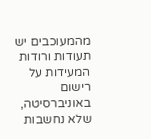מהמעוכבים יש תעודות ורודות המעידות על רישום באוניברסיטה, שלא נחשבות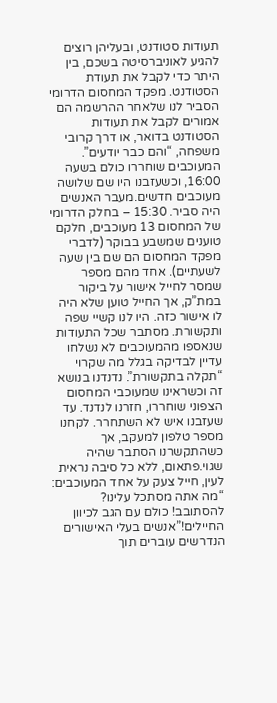תעודות סטודנט, ובעליהן רוצים להגיע לאוניברסיטה בשכם, בין היתר כדי לקבל את תעודת הסטודנט. מפקד המחסום הדרומי הסביר לנו שלאחר ההרשמה הם אמורים לקבל את תעודות הסטודנט בדואר, או דרך קרובי משפחה, “והם כבר יודעים”. המעוכבים שוחררו כולם בשעה 16:00, וכשעזבנו היו שם שלושה מעוכבים חדשים.מעבר האנשים היה סביר. 15:30 – בחלק הדרומי של המחסום 13 מעוכבים, חלקם טוענים שמשבע בבוקר (לדברי מפקד המחסום הם שם בין שעה לשעתיים). אחד מהם מספר שמסר לחייל אישור על ביקור במת”ק, אך החייל טוען שלא היה לו אישור כזה. היו לנו קשיי שפה ותקשורת. מסתבר שכל התעודות שנאספו מהמעוכבים לא נשלחו עדיין לבדיקה בגלל מה שקרוי “תקלה בתקשורת”. נדנדנו בנושא זה וכשראינו שמעוכבי המחסום הצפוני שוחררו, חזרנו לנדנד. עד שעזבנו איש לא השתחרר. לקחנו מספר טלפון למעקב, אך כשהתקשרנו הסתבר שהיה שגוי.פתאום, ללא כל סיבה נראית לעין, חייל צעק על אחד המעוכבים: “מה אתה מסתכל עלינו? להסתובב! כולם עם הגב לכיוון החיילים!”אנשים בעלי האישורים הנדרשים עוברים תוך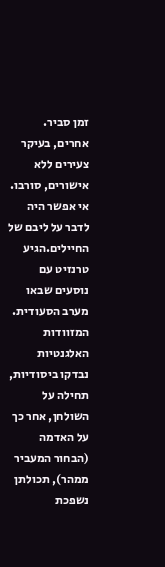זמן סביר. אחרים, בעיקר צעירים ללא אישורים, סורבו. אי אפשר היה לדבר על ליבם של החיילים.הגיע טרנזיט עם נוסעים שבאו מערב הסעודית. המזוודות האלגנטיות נבדקו ביסודיות, תחילה על השולחן, אחר כך על האדמה (הבחור המעביר ממהר), תכולתן נשפכת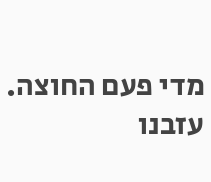מדי פעם החוצה. עזבנו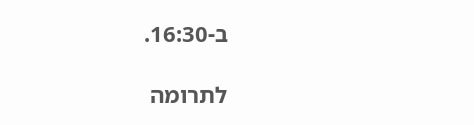ב-16:30.

לתרומה